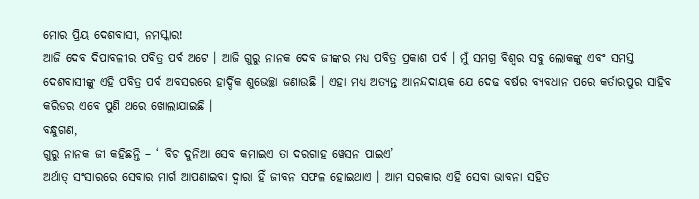ମୋର ପ୍ରିୟ ଦେଶବାସୀ, ନମସ୍କାର!
ଆଜି ଦେବ ଦିପାବଳୀର ପବିତ୍ର ପର୍ବ ଅଟେ । ଆଜି ଗୁରୁ ନାନକ ଦେବ ଜୀଙ୍କର ମଧ୍ୟ ପବିତ୍ର ପ୍ରକାଶ ପର୍ବ । ମୁଁ ସମଗ୍ର ବିଶ୍ୱର ସବୁ ଲୋକଙ୍କୁ ଏବଂ ସମସ୍ତ ଦେଶବାସୀଙ୍କୁ ଏହି ପବିତ୍ର ପର୍ବ ଅବସରରେ ହାର୍ଦ୍ଦିକ ଶୁଭେଚ୍ଛା ଜଣାଉଛି । ଏହା ମଧ୍ୟ ଅତ୍ୟନ୍ତ ଆନନ୍ଦଦାୟକ ଯେ ଦେଢ ବର୍ଷର ବ୍ୟବଧାନ ପରେ କର୍ତାରପୁର ସାହିବ କରିଡର ଏବେ ପୁଣି ଥରେ ଖୋଲାଯାଇଛି ।
ବନ୍ଧୁଗଣ,
ଗୁରୁ ନାନକ ଜୀ କହିଛନ୍ତି – ‘ ବିଚ ଦୁନିଆ ସେବ କମାଇଏ ତା ଦରଗାହ ୱେସନ ପାଇଏ’
ଅର୍ଥାତ୍ ସଂସାରରେ ସେବାର ମାର୍ଗ ଆପଣାଇବା ଦ୍ୱାରା ହିଁ ଜୀବନ ସଫଳ ହୋଇଥାଏ । ଆମ ସରକାର ଏହି ସେବା ଭାବନା ସହିତ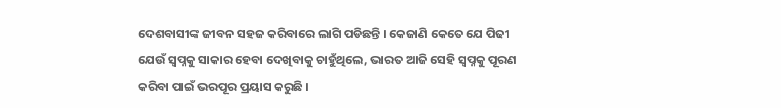ଦେଶବାସୀଙ୍କ ଜୀବନ ସହଜ କରିବାରେ ଲାଗି ପଡିଛନ୍ତି । କେଜାଣି କେତେ ଯେ ପିଢୀ ଯେଉଁ ସ୍ୱପ୍ନକୁ ସାକାର ହେବା ଦେଖିବାକୁ ଚାହୁଁଥିଲେ, ଭାରତ ଆଜି ସେହି ସ୍ୱପ୍ନକୁ ପୂରଣ କରିବା ପାଇଁ ଭରପୂର ପ୍ରୟାସ କରୁଛି ।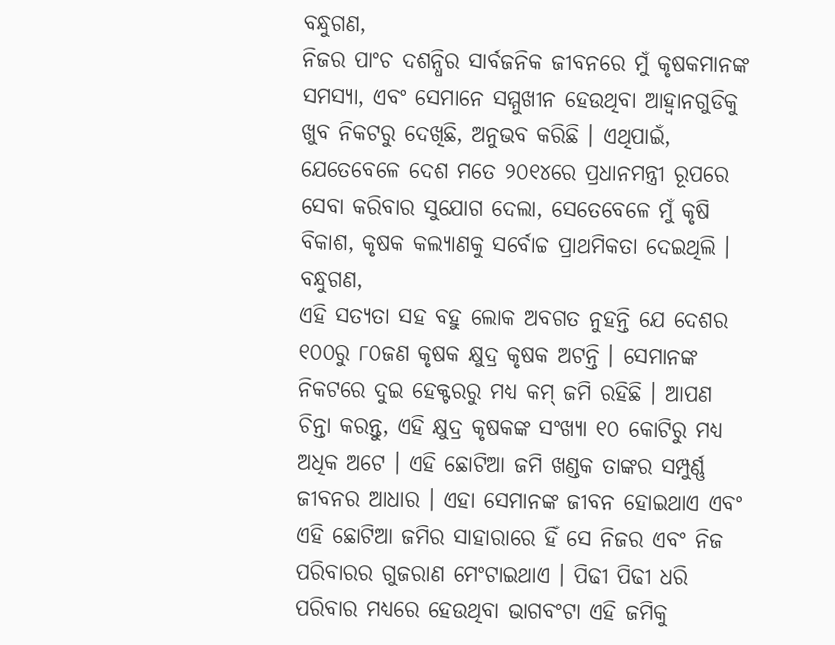ବନ୍ଧୁଗଣ,
ନିଜର ପାଂଚ ଦଶନ୍ଧିର ସାର୍ବଜନିକ ଜୀବନରେ ମୁଁ କୃଷକମାନଙ୍କ ସମସ୍ୟା, ଏବଂ ସେମାନେ ସମ୍ମୁଖୀନ ହେଉଥିବା ଆହ୍ୱାନଗୁଡିକୁ ଖୁବ ନିକଟରୁ ଦେଖିଛି, ଅନୁଭବ କରିଛି । ଏଥିପାଇଁ, ଯେତେବେଳେ ଦେଶ ମତେ ୨୦୧୪ରେ ପ୍ରଧାନମନ୍ତ୍ରୀ ରୂପରେ ସେବା କରିବାର ସୁଯୋଗ ଦେଲା, ସେତେବେଳେ ମୁଁ କୃଷି ବିକାଶ, କୃଷକ କଲ୍ୟାଣକୁ ସର୍ବୋଚ୍ଚ ପ୍ରାଥମିକତା ଦେଇଥିଲି ।
ବନ୍ଧୁଗଣ,
ଏହି ସତ୍ୟତା ସହ ବହୁ ଲୋକ ଅବଗତ ନୁହନ୍ତି ଯେ ଦେଶର ୧୦୦ରୁ ୮୦ଜଣ କୃଷକ କ୍ଷୁଦ୍ର କୃଷକ ଅଟନ୍ତି । ସେମାନଙ୍କ ନିକଟରେ ଦୁଇ ହେକ୍ଟରରୁ ମଧ୍ୟ କମ୍ ଜମି ରହିଛି । ଆପଣ ଚିନ୍ତା କରନ୍ତୁ, ଏହି କ୍ଷୁଦ୍ର କୃଷକଙ୍କ ସଂଖ୍ୟା ୧୦ କୋଟିରୁ ମଧ୍ୟ ଅଧିକ ଅଟେ । ଏହି ଛୋଟିଆ ଜମି ଖଣ୍ଡକ ତାଙ୍କର ସମ୍ପୁର୍ଣ୍ଣ ଜୀବନର ଆଧାର । ଏହା ସେମାନଙ୍କ ଜୀବନ ହୋଇଥାଏ ଏବଂ ଏହି ଛୋଟିଆ ଜମିର ସାହାରାରେ ହିଁ ସେ ନିଜର ଏବଂ ନିଜ ପରିବାରର ଗୁଜରାଣ ମେଂଟାଇଥାଏ । ପିଢୀ ପିଢୀ ଧରି ପରିବାର ମଧ୍ୟରେ ହେଉଥିବା ଭାଗବଂଟା ଏହି ଜମିକୁ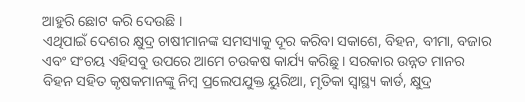ଆହୁରି ଛୋଟ କରି ଦେଉଛି ।
ଏଥିପାଇଁ ଦେଶର କ୍ଷୁଦ୍ର ଚାଷୀମାନଙ୍କ ସମସ୍ୟାକୁ ଦୂର କରିବା ସକାଶେ, ବିହନ, ବୀମା, ବଜାର ଏବଂ ସଂଚୟ ଏହିସବୁ ଉପରେ ଆମେ ଚଉକଷ କାର୍ଯ୍ୟ କରିଛୁ । ସରକାର ଉନ୍ନତ ମାନର ବିହନ ସହିତ କୃଷକମାନଙ୍କୁ ନିମ୍ବ ପ୍ରଲେପଯୁକ୍ତ ୟୁରିଆ, ମୃତିକା ସ୍ୱାସ୍ଥ୍ୟ କାର୍ଡ, କ୍ଷୁଦ୍ର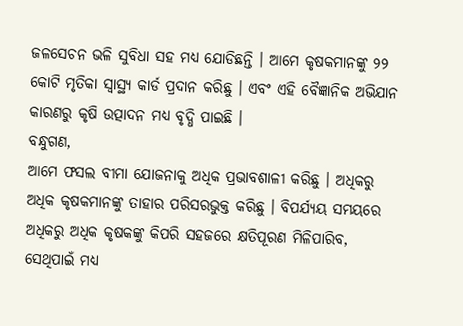ଜଳସେଚନ ଭଳି ସୁବିଧା ସହ ମଧ୍ୟ ଯୋଡିଛନ୍ତି । ଆମେ କୃଷକମାନଙ୍କୁ ୨୨ କୋଟି ମୃତିକା ସ୍ୱାସ୍ଥ୍ୟ କାର୍ଡ ପ୍ରଦାନ କରିଛୁ । ଏବଂ ଏହି ବୈଜ୍ଞାନିକ ଅଭିଯାନ କାରଣରୁ କୃଷି ଉତ୍ପାଦନ ମଧ୍ୟ ବୃଦ୍ଧି ପାଇଛି ।
ବନ୍ଧୁଗଣ,
ଆମେ ଫସଲ ବୀମା ଯୋଜନାକୁ ଅଧିକ ପ୍ରଭାବଶାଳୀ କରିଛୁ । ଅଧିକରୁ ଅଧିକ କୃଷକମାନଙ୍କୁ ତାହାର ପରିସରଭୁକ୍ତ କରିଛୁ । ବିପର୍ଯ୍ୟୟ ସମୟରେ ଅଧିକରୁ ଅଧିକ କୃଷକଙ୍କୁ କିପରି ସହଜରେ କ୍ଷତିପୂରଣ ମିଳିପାରିବ, ସେଥିପାଇଁ ମଧ୍ୟ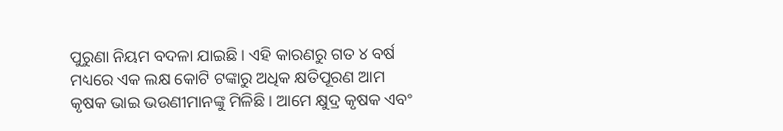ପୁରୁଣା ନିୟମ ବଦଳା ଯାଇଛି । ଏହି କାରଣରୁ ଗତ ୪ ବର୍ଷ ମଧ୍ୟରେ ଏକ ଲକ୍ଷ କୋଟି ଟଙ୍କାରୁ ଅଧିକ କ୍ଷତିପୂରଣ ଆମ କୃଷକ ଭାଇ ଭଉଣୀମାନଙ୍କୁ ମିଳିଛି । ଆମେ କ୍ଷୁଦ୍ର କୃଷକ ଏବଂ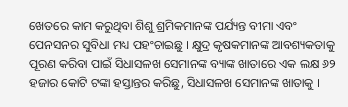ଖେତରେ କାମ କରୁଥିବା ଶିଶୁ ଶ୍ରମିକମାନଙ୍କ ପର୍ଯ୍ୟନ୍ତ ବୀମା ଏବଂ ପେନସନର ସୁବିଧା ମଧ୍ୟ ପହଂଚାଇଛୁ । କ୍ଷୁଦ୍ର କୃଷକମାନଙ୍କ ଆବଶ୍ୟକତାକୁ ପୂରଣ କରିବା ପାଇଁ ସିଧାସଳଖ ସେମାନଙ୍କ ବ୍ୟାଙ୍କ ଖାତାରେ ଏକ ଲକ୍ଷ ୬୨ ହଜାର କୋଟି ଟଙ୍କା ହସ୍ତାନ୍ତର କରିଛୁ, ସିଧାସଳଖ ସେମାନଙ୍କ ଖାତାକୁ ।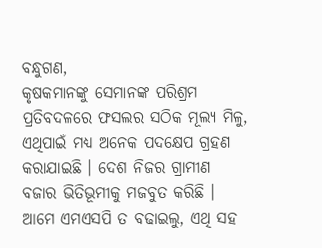ବନ୍ଧୁଗଣ,
କୃଷକମାନଙ୍କୁ ସେମାନଙ୍କ ପରିଶ୍ରମ ପ୍ରତିବଦଳରେ ଫସଲର ସଠିକ ମୂଲ୍ୟ ମିଳୁ, ଏଥିପାଇଁ ମଧ୍ୟ ଅନେକ ପଦକ୍ଷେପ ଗ୍ରହଣ କରାଯାଇଛି । ଦେଶ ନିଜର ଗ୍ରାମୀଣ ବଜାର ଭିତିଭୂମୀକୁ ମଜବୁତ କରିଛି । ଆମେ ଏମଏସପି ତ ବଢାଇଲୁ, ଏଥି ସହ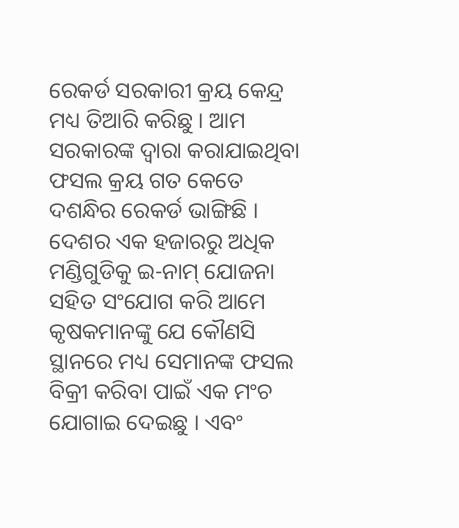ରେକର୍ଡ ସରକାରୀ କ୍ରୟ କେନ୍ଦ୍ର ମଧ୍ୟ ତିଆରି କରିଛୁ । ଆମ ସରକାରଙ୍କ ଦ୍ୱାରା କରାଯାଇଥିବା ଫସଲ କ୍ରୟ ଗତ କେତେ ଦଶନ୍ଧିର ରେକର୍ଡ ଭାଙ୍ଗିଛି । ଦେଶର ଏକ ହଜାରରୁ ଅଧିକ ମଣ୍ଡିଗୁଡିକୁ ଇ-ନାମ୍ ଯୋଜନା ସହିତ ସଂଯୋଗ କରି ଆମେ କୃଷକମାନଙ୍କୁ ଯେ କୌଣସି ସ୍ଥାନରେ ମଧ୍ୟ ସେମାନଙ୍କ ଫସଲ ବିକ୍ରୀ କରିବା ପାଇଁ ଏକ ମଂଚ ଯୋଗାଇ ଦେଇଛୁ । ଏବଂ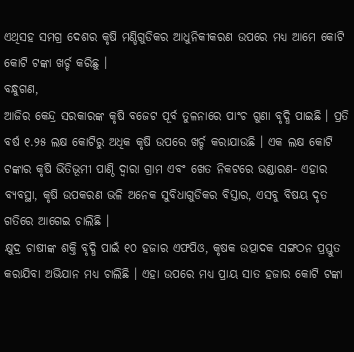ଏଥିସହ ସମଗ୍ର ଦେଶର କୃଷି ମଣ୍ଡିଗୁଡିକର ଆଧୁନିକୀକରଣ ଉପରେ ମଧ୍ୟ ଆମେ କୋଟି କୋଟି ଟଙ୍କା ଖର୍ଚ୍ଚ କରିଛୁ ।
ବନ୍ଧୁଗଣ,
ଆଜିର କେନ୍ଦ୍ର ସରକାରଙ୍କ କୃଷି ବଜେଟ ପୂର୍ବ ତୁଳନାରେ ପାଂଚ ଗୁଣା ବୃଦ୍ଧି ପାଇଛି । ପ୍ରତି ବର୍ଷ ୧.୨୫ ଲକ୍ଷ କୋଟିରୁ ଅଧିକ କୃଷି ଉପରେ ଖର୍ଚ୍ଚ କରାଯାଉଛି । ଏକ ଲକ୍ଷ କୋଟି ଟଙ୍କାର କୃଷି ଭିତିଭୂମୀ ପାଣ୍ଠି ଦ୍ୱାରା ଗ୍ରାମ ଏବଂ ଖେତ ନିକଟରେ ଭଣ୍ଡାରଣ- ଏହାର ବ୍ୟବସ୍ଥା, କୃଷି ଉପକରଣ ଭଳି ଅନେକ ସୁବିଧାଗୁଡିକର ବିସ୍ତାର, ଏସବୁ ବିଷୟ ଦୃତ ଗତିରେ ଆଗେଇ ଚାଲିଛି ।
କ୍ଷୁଦ୍ର ଚାଷୀଙ୍କ ଶକ୍ତି ବୃଦ୍ଧି ପାଇଁ ୧୦ ହଜାର ଏଫପିଓ, କୃଷକ ଉତ୍ପାଦକ ସଙ୍ଗଠନ ପ୍ରସ୍ତୁତ କରାଯିବା ଅଭିଯାନ ମଧ୍ୟ ଚାଲିଛି । ଏହା ଉପରେ ମଧ୍ୟ ପ୍ରାୟ ସାତ ହଜାର କୋଟି ଟଙ୍କା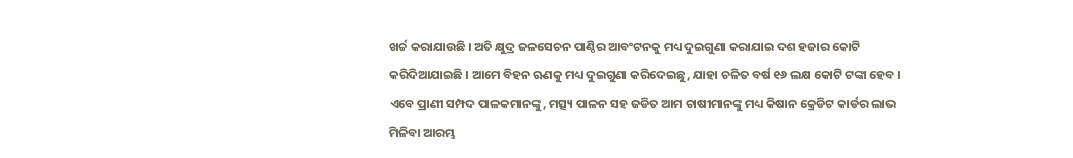ଖର୍ଚ୍ଚ କରାଯାଉଛି । ଅତି କ୍ଷୁଦ୍ର ଜଳସେଚନ ପାଣ୍ଠିର ଆବଂଟନକୁ ମଧ୍ୟ ଦୁଇଗୁଣା କରାଯାଇ ଦଶ ହଜାର କୋଟି କରିଦିଆଯାଇଛି । ଆମେ ବିହନ ଋଣକୁ ମଧ୍ୟ ଦୁଇଗୁଣା କରିଦେଇଛୁ, ଯାହା ଚଳିତ ବର୍ଷ ୧୬ ଲକ୍ଷ କୋଟି ଟଙ୍କା ହେବ । ଏବେ ପ୍ରାଣୀ ସମ୍ପଦ ପାଳକମାନଙ୍କୁ, ମତ୍ସ୍ୟ ପାଳନ ସହ ଜଡିତ ଆମ ଚାଷୀମାନଙ୍କୁ ମଧ୍ୟ କିଷାନ କ୍ରେଡିଟ କାର୍ଡର ଲାଭ ମିଳିବା ଆରମ୍ଭ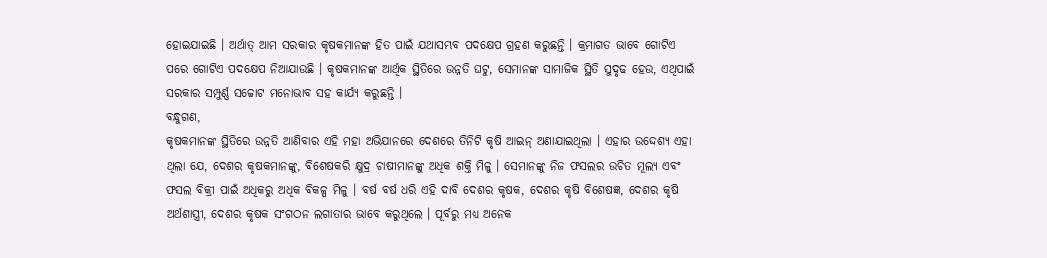ହୋଇଯାଇଛି । ଅର୍ଥାତ୍ ଆମ ସରକାର କୃଷକମାନଙ୍କ ହିତ ପାଇଁ ଯଥାସମ୍ଭବ ପଦକ୍ଷେପ ଗ୍ରହଣ କରୁଛନ୍ତି । କ୍ରମାଗତ ଭାବେ ଗୋଟିଏ ପରେ ଗୋଟିଏ ପଦକ୍ଷେପ ନିଆଯାଉଛି । କୃଷକମାନଙ୍କ ଆର୍ଥିକ ସ୍ଥିତିରେ ଉନ୍ନତି ଘଟୁ, ସେମାନଙ୍କ ସାମାଜିକ ସ୍ଥିତି ସୁଦୃଢ ହେଉ, ଏଥିପାଇଁ ସରକାର ସମ୍ପୁର୍ଣ୍ଣ ସଚ୍ଚୋଟ ମନୋଭାବ ସହ କାର୍ଯ୍ୟ କରୁଛନ୍ତି ।
ବନ୍ଧୁଗଣ,
କୃଷକମାନଙ୍କ ସ୍ଥିତିରେ ଉନ୍ନତି ଆଣିବାର ଏହି ମହା ଅଭିଯାନରେ ଦେଶରେ ତିନିଟି କୃଷି ଆଇନ୍ ଅଣାଯାଇଥିଲା । ଏହାର ଉଦ୍ଦେଶ୍ୟ ଏହା ଥିଲା ଯେ, ଦେଶର କୃଷକମାନଙ୍କୁ, ବିଶେଷକରି କ୍ଷୁଦ୍ର ଚାଷୀମାନଙ୍କୁ ଅଧିକ ଶକ୍ତି ମିଳୁ । ସେମାନଙ୍କୁ ନିଜ ଫସଲର ଉଚିତ ମୂଲ୍ୟ ଏବଂ ଫସଲ ବିକ୍ରୀ ପାଇଁ ଅଧିକରୁ ଅଧିକ ବିକଳ୍ପ ମିଳୁ । ବର୍ଷ ବର୍ଷ ଧରି ଏହି ଦାବି ଦେଶର କୃଷକ, ଦେଶର କୃଷି ବିଶେଷଜ୍ଞ, ଦେଶର କୃଷି ଅର୍ଥଶାସ୍ତ୍ରୀ, ଦେଶର କୃଷକ ସଂଗଠନ ଲଗାତାର ଭାବେ କରୁଥିଲେ । ପୂର୍ବରୁ ମଧ୍ୟ ଅନେକ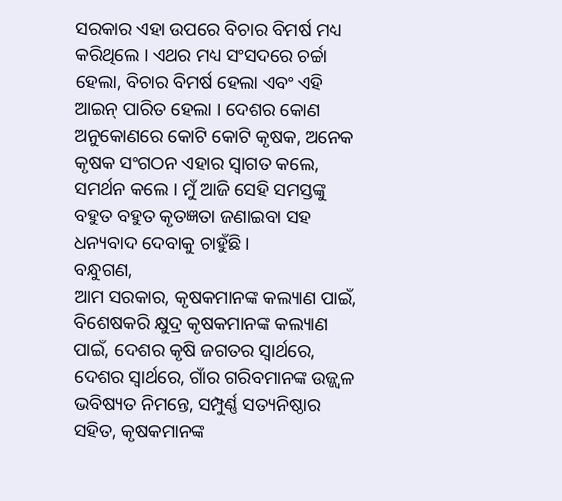ସରକାର ଏହା ଉପରେ ବିଚାର ବିମର୍ଷ ମଧ୍ୟ କରିଥିଲେ । ଏଥର ମଧ୍ୟ ସଂସଦରେ ଚର୍ଚ୍ଚା ହେଲା, ବିଚାର ବିମର୍ଷ ହେଲା ଏବଂ ଏହି ଆଇନ୍ ପାରିତ ହେଲା । ଦେଶର କୋଣ ଅନୁକୋଣରେ କୋଟି କୋଟି କୃଷକ, ଅନେକ କୃଷକ ସଂଗଠନ ଏହାର ସ୍ୱାଗତ କଲେ, ସମର୍ଥନ କଲେ । ମୁଁ ଆଜି ସେହି ସମସ୍ତଙ୍କୁ ବହୁତ ବହୁତ କୃତଜ୍ଞତା ଜଣାଇବା ସହ ଧନ୍ୟବାଦ ଦେବାକୁ ଚାହୁଁଛି ।
ବନ୍ଧୁଗଣ,
ଆମ ସରକାର, କୃଷକମାନଙ୍କ କଲ୍ୟାଣ ପାଇଁ, ବିଶେଷକରି କ୍ଷୁଦ୍ର କୃଷକମାନଙ୍କ କଲ୍ୟାଣ ପାଇଁ, ଦେଶର କୃଷି ଜଗତର ସ୍ୱାର୍ଥରେ, ଦେଶର ସ୍ୱାର୍ଥରେ, ଗାଁର ଗରିବମାନଙ୍କ ଉଜ୍ଜ୍ୱଳ ଭବିଷ୍ୟତ ନିମନ୍ତେ, ସମ୍ପୁର୍ଣ୍ଣ ସତ୍ୟନିଷ୍ଠାର ସହିତ, କୃଷକମାନଙ୍କ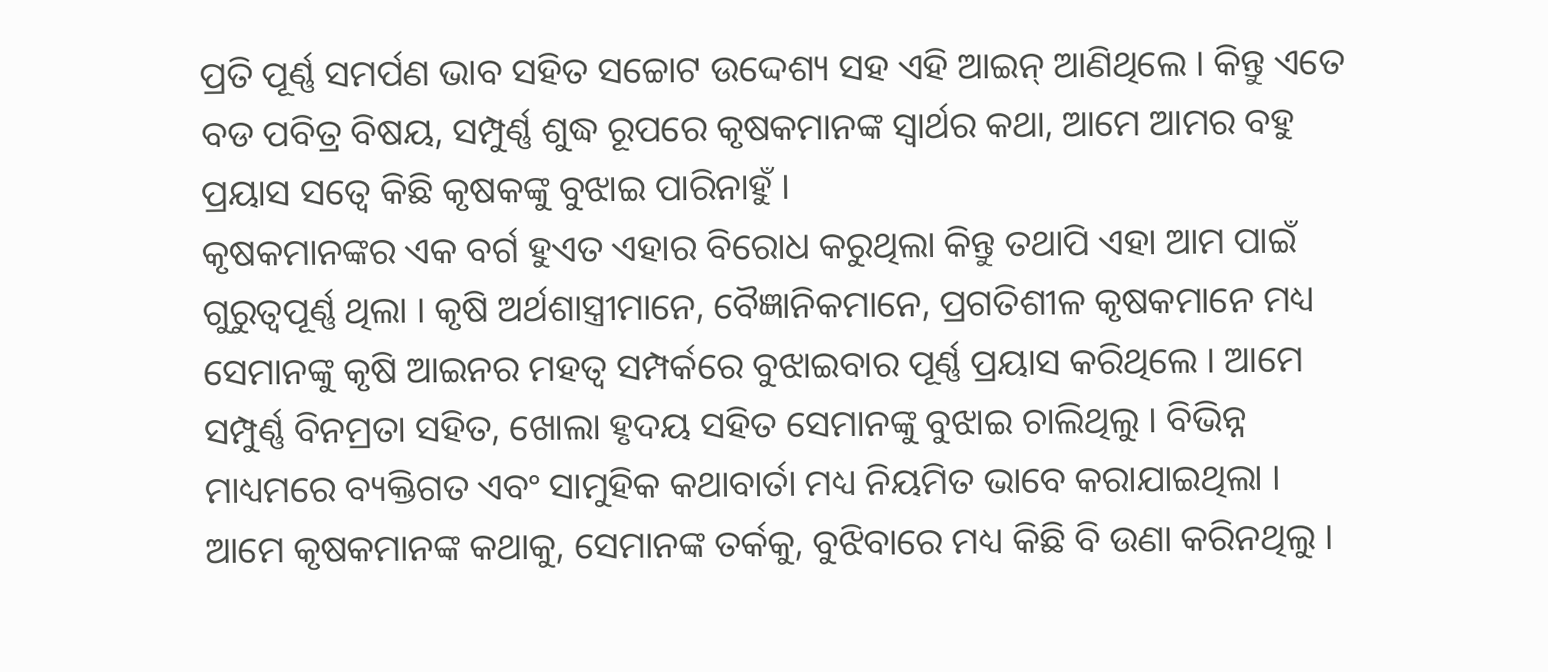ପ୍ରତି ପୂର୍ଣ୍ଣ ସମର୍ପଣ ଭାବ ସହିତ ସଚ୍ଚୋଟ ଉଦ୍ଦେଶ୍ୟ ସହ ଏହି ଆଇନ୍ ଆଣିଥିଲେ । କିନ୍ତୁ ଏତେ ବଡ ପବିତ୍ର ବିଷୟ, ସମ୍ପୁର୍ଣ୍ଣ ଶୁଦ୍ଧ ରୂପରେ କୃଷକମାନଙ୍କ ସ୍ୱାର୍ଥର କଥା, ଆମେ ଆମର ବହୁ ପ୍ରୟାସ ସତ୍ୱେ କିଛି କୃଷକଙ୍କୁ ବୁଝାଇ ପାରିନାହୁଁ ।
କୃଷକମାନଙ୍କର ଏକ ବର୍ଗ ହୁଏତ ଏହାର ବିରୋଧ କରୁଥିଲା କିନ୍ତୁ ତଥାପି ଏହା ଆମ ପାଇଁ ଗୁରୁତ୍ୱପୂର୍ଣ୍ଣ ଥିଲା । କୃଷି ଅର୍ଥଶାସ୍ତ୍ରୀମାନେ, ବୈଜ୍ଞାନିକମାନେ, ପ୍ରଗତିଶୀଳ କୃଷକମାନେ ମଧ୍ୟ ସେମାନଙ୍କୁ କୃଷି ଆଇନର ମହତ୍ୱ ସମ୍ପର୍କରେ ବୁଝାଇବାର ପୂର୍ଣ୍ଣ ପ୍ରୟାସ କରିଥିଲେ । ଆମେ ସମ୍ପୁର୍ଣ୍ଣ ବିନମ୍ରତା ସହିତ, ଖୋଲା ହୃଦୟ ସହିତ ସେମାନଙ୍କୁ ବୁଝାଇ ଚାଲିଥିଲୁ । ବିଭିନ୍ନ ମାଧ୍ୟମରେ ବ୍ୟକ୍ତିଗତ ଏବଂ ସାମୁହିକ କଥାବାର୍ତା ମଧ୍ୟ ନିୟମିତ ଭାବେ କରାଯାଇଥିଲା । ଆମେ କୃଷକମାନଙ୍କ କଥାକୁ, ସେମାନଙ୍କ ତର୍କକୁ, ବୁଝିବାରେ ମଧ୍ୟ କିଛି ବି ଉଣା କରିନଥିଲୁ ।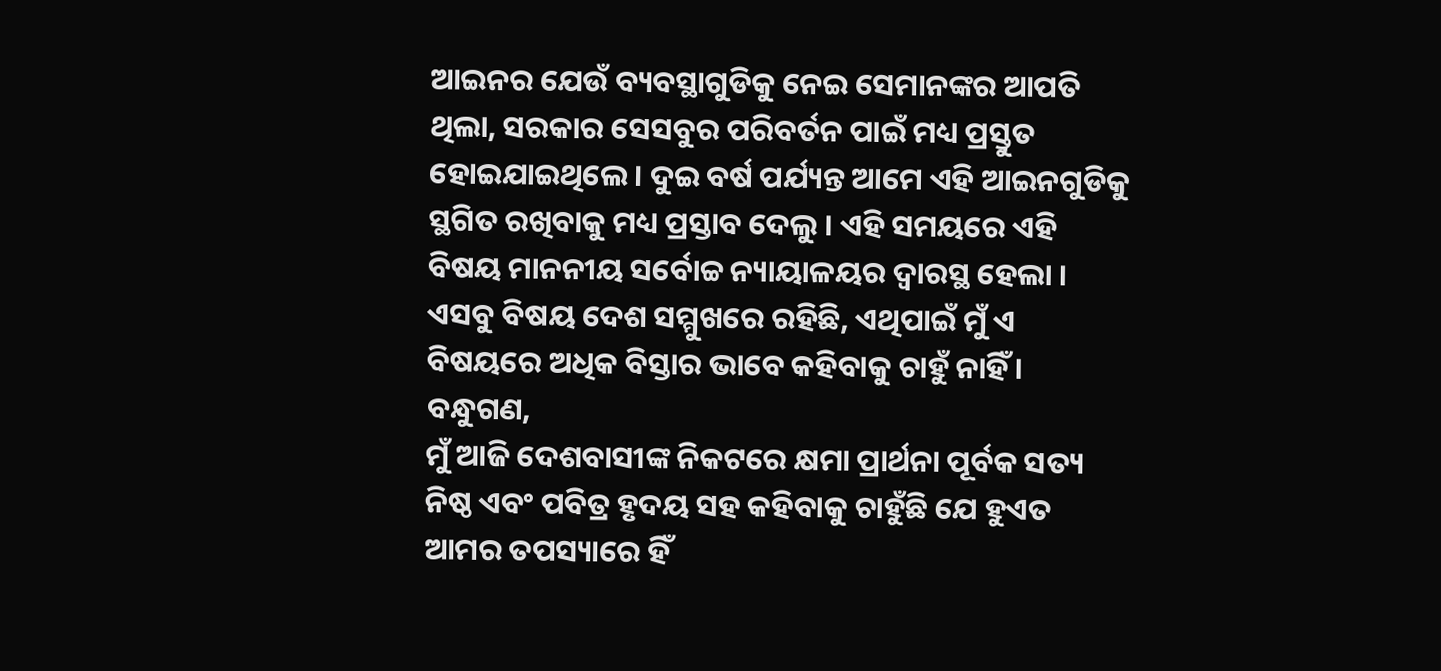ଆଇନର ଯେଉଁ ବ୍ୟବସ୍ଥାଗୁଡିକୁ ନେଇ ସେମାନଙ୍କର ଆପତି ଥିଲା, ସରକାର ସେସବୁର ପରିବର୍ତନ ପାଇଁ ମଧ୍ୟ ପ୍ରସ୍ତୁତ ହୋଇଯାଇଥିଲେ । ଦୁଇ ବର୍ଷ ପର୍ଯ୍ୟନ୍ତ ଆମେ ଏହି ଆଇନଗୁଡିକୁ ସ୍ଥଗିତ ରଖିବାକୁ ମଧ୍ୟ ପ୍ରସ୍ତାବ ଦେଲୁ । ଏହି ସମୟରେ ଏହି ବିଷୟ ମାନନୀୟ ସର୍ବୋଚ୍ଚ ନ୍ୟାୟାଳୟର ଦ୍ୱାରସ୍ଥ ହେଲା । ଏସବୁ ବିଷୟ ଦେଶ ସମ୍ମୁଖରେ ରହିଛି, ଏଥିପାଇଁ ମୁଁ ଏ ବିଷୟରେ ଅଧିକ ବିସ୍ତାର ଭାବେ କହିବାକୁ ଚାହୁଁ ନାହିଁ ।
ବନ୍ଧୁଗଣ,
ମୁଁ ଆଜି ଦେଶବାସୀଙ୍କ ନିକଟରେ କ୍ଷମା ପ୍ରାର୍ଥନା ପୂର୍ବକ ସତ୍ୟ ନିଷ୍ଠ ଏବଂ ପବିତ୍ର ହୃଦୟ ସହ କହିବାକୁ ଚାହୁଁଛି ଯେ ହୁଏତ ଆମର ତପସ୍ୟାରେ ହିଁ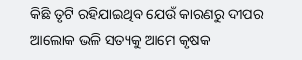କିଛି ତୃଟି ରହିଯାଇଥିବ ଯେଉଁ କାରଣରୁ ଦୀପର ଆଲୋକ ଭଳି ସତ୍ୟକୁ ଆମେ କୃଷକ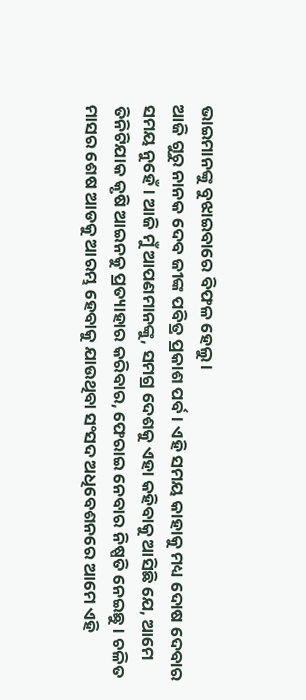ଭାଇମାନଙ୍କୁ ବୁଝାଇବାରେ ବିଫଳ ହେଲୁ ।
ଆଜି ଗୁରୁ ନାନକ ଦେବ ଜୀଙ୍କ ପବିତ୍ର ପ୍ରକାଶ ପର୍ବ । ଏହି ସମୟ କାହାକୁ ମଧ୍ୟ ଦୋଷ ଦେବାର ସମୟ ନୁହେଁ । ଆଜି ମୁଁ ଆପଣମାନଙ୍କୁ, ସମଗ୍ର ଦେଶକୁ ଏହା କହିବାକୁ ଆସିଛି ଯେ, ଆମେ ତିନିଟିଯାକ କୃଷି ଆଇନକୁ ପ୍ରତ୍ୟାହାର କରିବାର, ଫେରାଇ ନେବାର ନିଷ୍ପତି ନେଇଛୁ । ଚଳିତ ମାସର ଶେଷ ଆଡକୁ ଆରମ୍ଭ ହେବାକୁ ଯାଉଥିବା ସଂସଦ ଅଧିବେଶନରେ ଆମେ ଏହି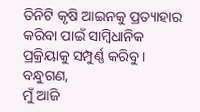ତିନିଟି କୃଷି ଆଇନକୁ ପ୍ରତ୍ୟାହାର କରିବା ପାଇଁ ସାମ୍ବିଧାନିକ ପ୍ରକ୍ରିୟାକୁ ସମ୍ପୁର୍ଣ୍ଣ କରିବୁ ।
ବନ୍ଧୁଗଣ,
ମୁଁ ଆଜି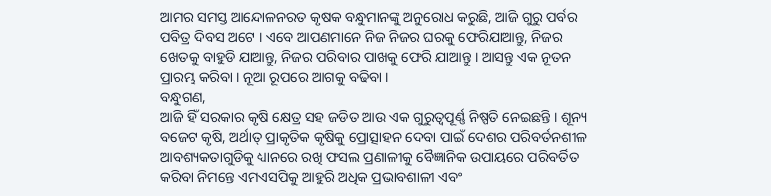ଆମର ସମସ୍ତ ଆନ୍ଦୋଳନରତ କୃଷକ ବନ୍ଧୁମାନଙ୍କୁ ଅନୁରୋଧ କରୁଛି, ଆଜି ଗୁରୁ ପର୍ବର ପବିତ୍ର ଦିବସ ଅଟେ । ଏବେ ଆପଣମାନେ ନିଜ ନିଜର ଘରକୁ ଫେରିଯାଆନ୍ତୁ, ନିଜର ଖେତକୁ ବାହୁଡି ଯାଆନ୍ତୁ, ନିଜର ପରିବାର ପାଖକୁ ଫେରି ଯାଆନ୍ତୁ । ଆସନ୍ତୁ ଏକ ନୂତନ ପ୍ରାରମ୍ଭ କରିବା । ନୂଆ ରୂପରେ ଆଗକୁ ବଢିବା ।
ବନ୍ଧୁଗଣ,
ଆଜି ହିଁ ସରକାର କୃଷି କ୍ଷେତ୍ର ସହ ଜଡିତ ଆଉ ଏକ ଗୁରୁତ୍ୱପୂର୍ଣ୍ଣ ନିଷ୍ପତି ନେଇଛନ୍ତି । ଶୂନ୍ୟ ବଜେଟ କୃଷି, ଅର୍ଥାତ୍ ପ୍ରାକୃତିକ କୃଷିକୁ ପ୍ରୋତ୍ସାହନ ଦେବା ପାଇଁ ଦେଶର ପରିବର୍ତନଶୀଳ ଆବଶ୍ୟକତାଗୁଡିକୁ ଧ୍ୟାନରେ ରଖି ଫସଲ ପ୍ରଣାଳୀକୁ ବୈଜ୍ଞାନିକ ଉପାୟରେ ପରିବର୍ତିତ କରିବା ନିମନ୍ତେ ଏମଏସପିକୁ ଆହୁରି ଅଧିକ ପ୍ରଭାବଶାଳୀ ଏବଂ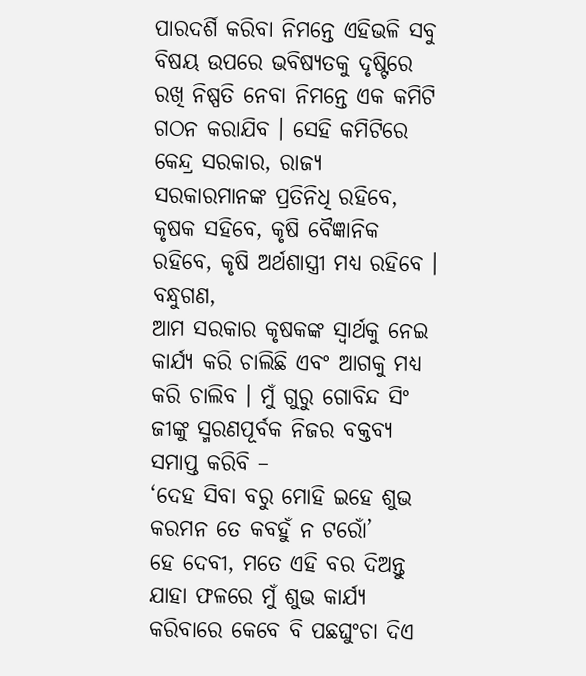ପାରଦର୍ଶି କରିବା ନିମନ୍ତେ ଏହିଭଳି ସବୁ ବିଷୟ ଉପରେ ଭବିଷ୍ୟତକୁ ଦୃଷ୍ଟିରେ ରଖି ନିଷ୍ପତି ନେବା ନିମନ୍ତେ ଏକ କମିଟି ଗଠନ କରାଯିବ । ସେହି କମିଟିରେ କେନ୍ଦ୍ର ସରକାର, ରାଜ୍ୟ ସରକାରମାନଙ୍କ ପ୍ରତିନିଧି ରହିବେ, କୃଷକ ସହିବେ, କୃଷି ବୈଜ୍ଞାନିକ ରହିବେ, କୃଷି ଅର୍ଥଶାସ୍ତ୍ରୀ ମଧ୍ୟ ରହିବେ ।
ବନ୍ଧୁଗଣ,
ଆମ ସରକାର କୃଷକଙ୍କ ସ୍ୱାର୍ଥକୁ ନେଇ କାର୍ଯ୍ୟ କରି ଚାଲିଛି ଏବଂ ଆଗକୁ ମଧ୍ୟ କରି ଚାଲିବ । ମୁଁ ଗୁରୁ ଗୋବିନ୍ଦ ସିଂ ଜୀଙ୍କୁ ସ୍ମରଣପୂର୍ବକ ନିଜର ବକ୍ତବ୍ୟ ସମାପ୍ତ କରିବି –
‘ଦେହ ସିବା ବରୁ ମୋହି ଇହେ ଶୁଭ କରମନ ତେ କବହୁଁ ନ ଟରୋଁ’
ହେ ଦେବୀ, ମତେ ଏହି ବର ଦିଅନ୍ତୁ ଯାହା ଫଳରେ ମୁଁ ଶୁଭ କାର୍ଯ୍ୟ କରିବାରେ କେବେ ବି ପଛଘୁଂଚା ଦିଏ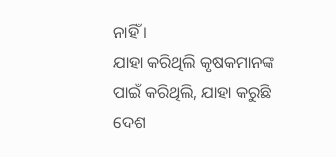ନାହିଁ ।
ଯାହା କରିଥିଲି କୃଷକମାନଙ୍କ ପାଇଁ କରିଥିଲି, ଯାହା କରୁଛି ଦେଶ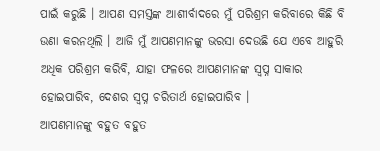ପାଇଁ କରୁଛି । ଆପଣ ସମସ୍ତଙ୍କ ଆଶୀର୍ବାଦରେ ମୁଁ ପରିଶ୍ରମ କରିବାରେ କିଛି ବି ଉଣା କରନଥିଲି । ଆଜି ମୁଁ ଆପଣମାନଙ୍କୁ ଭରସା ଦେଉଛି ଯେ ଏବେ ଆହୁରି ଅଧିକ ପରିଶ୍ରମ କରିବି, ଯାହା ଫଳରେ ଆପଣମାନଙ୍କ ସ୍ୱପ୍ନ ସାକାର ହୋଇପାରିବ, ଦେଶର ସ୍ୱପ୍ନ ଚରିତାର୍ଥ ହୋଇପାରିବ ।
ଆପଣମାନଙ୍କୁ ବହୁତ ବହୁତ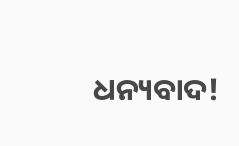ଧନ୍ୟବାଦ!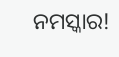ନମସ୍କାର!